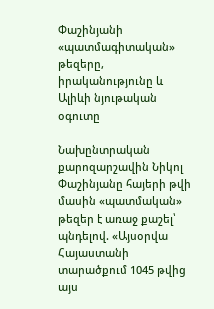Փաշինյանի «պատմագիտական» թեզերը, իրականությունը և Ալիևի նյութական օգուտը

Նախընտրական քարոզարշավին Նիկոլ Փաշինյանը հայերի թվի մասին «պատմական» թեզեր է առաջ քաշել՝ պնդելով. «Այսօրվա Հայաստանի տարածքում 1045 թվից այս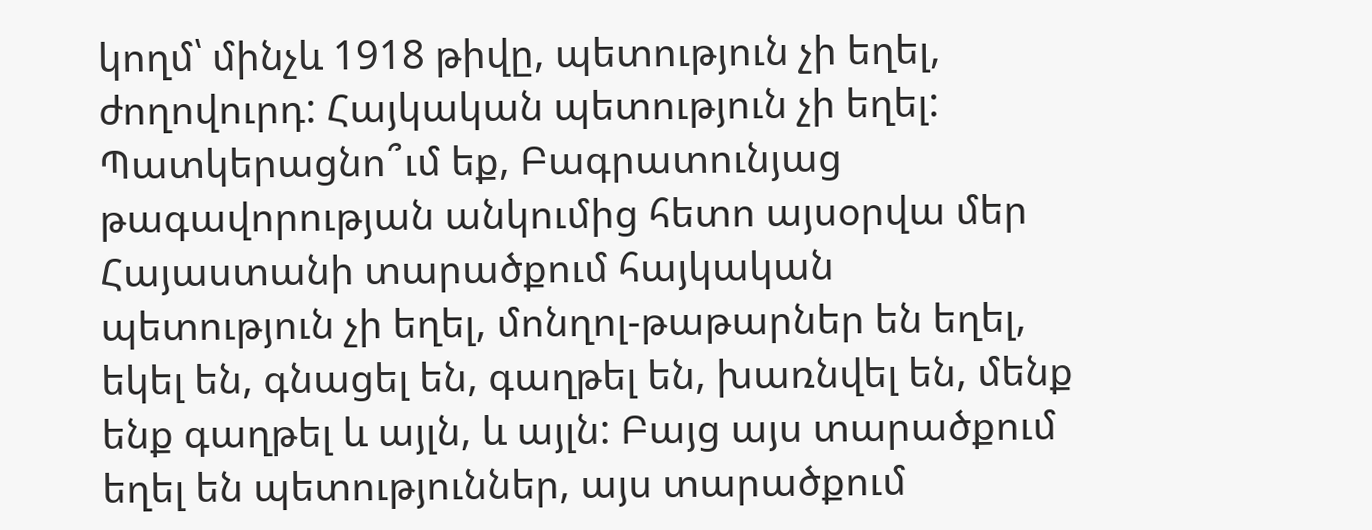կողմ՝ մինչև 1918 թիվը, պետություն չի եղել, ժողովուրդ: Հայկական պետություն չի եղել: Պատկերացնո՞ւմ եք, Բագրատունյաց թագավորության անկումից հետո այսօրվա մեր Հայաստանի տարածքում հայկական պետություն չի եղել, մոնղոլ-թաթարներ են եղել, եկել են, գնացել են, գաղթել են, խառնվել են, մենք ենք գաղթել և այլն, և այլն: Բայց այս տարածքում եղել են պետություններ, այս տարածքում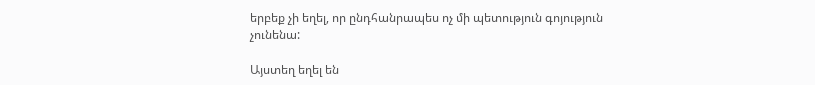երբեք չի եղել, որ ընդհանրապես ոչ մի պետություն գոյություն չունենա:

Այստեղ եղել են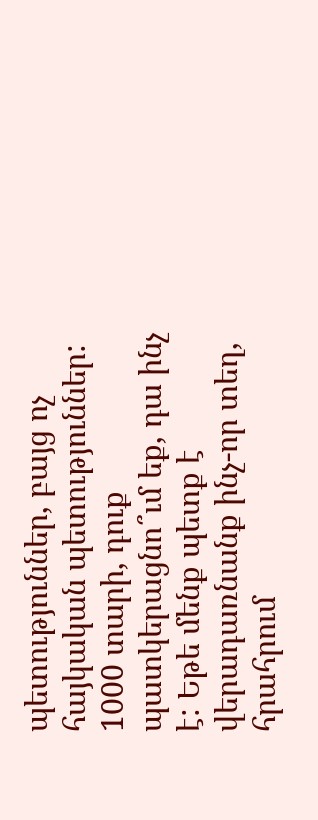պետություններ, բայց ոչ հայկական պետություններ: 1000 տարի, դուք պատկերացնո՞ւմ եք, դա ինչ է: Եթե մենք պետք է վերադառնանք ինչ-որ տեղ, հրահրում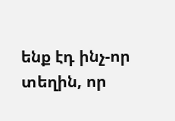ենք էդ ինչ-որ տեղին, որ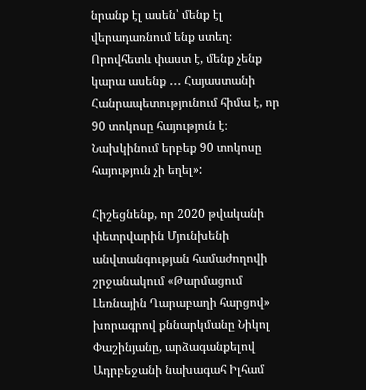նրանք էլ ասեն՝ մենք էլ վերադառնում ենք ստեղ։ Որովհետև փաստ է, մենք չենք կարա ասենք ․․․ Հայաստանի Հանրապետությունում հիմա է, որ 90 տոկոսը հայություն է։ Նախկինում երբեք 90 տոկոսը հայություն չի եղել»:

Հիշեցնենք, որ 2020 թվականի փետրվարին Մյունխենի անվտանգության համաժողովի շրջանակում «Թարմացում Լեռնային Ղարաբաղի հարցով» խորագրով քննարկմանը Նիկոլ Փաշինյանը, արձագանքելով Ադրբեջանի նախագահ Իլհամ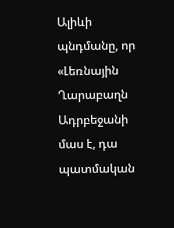Ալիևի պնդմանը, որ «Լեռնային Ղարաբաղն Ադրբեջանի մաս է, դա պատմական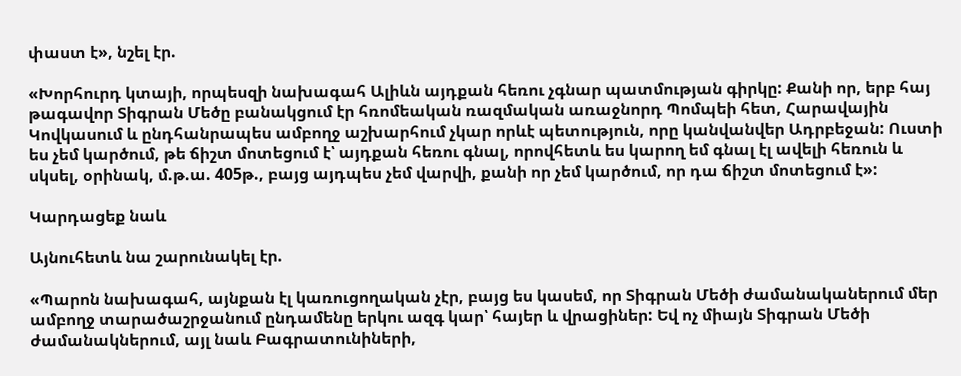փաստ է», նշել էր.

«Խորհուրդ կտայի, որպեսզի նախագահ Ալիևն այդքան հեռու չգնար պատմության գիրկը: Քանի որ, երբ հայ թագավոր Տիգրան Մեծը բանակցում էր հռոմեական ռազմական առաջնորդ Պոմպեի հետ, Հարավային Կովկասում և ընդհանրապես ամբողջ աշխարհում չկար որևէ պետություն, որը կանվանվեր Ադրբեջան: Ուստի ես չեմ կարծում, թե ճիշտ մոտեցում է՝ այդքան հեռու գնալ, որովհետև ես կարող եմ գնալ էլ ավելի հեռուն և սկսել, օրինակ, մ.թ.ա. 405թ., բայց այդպես չեմ վարվի, քանի որ չեմ կարծում, որ դա ճիշտ մոտեցում է»:

Կարդացեք նաև

Այնուհետև նա շարունակել էր.

«Պարոն նախագահ, այնքան էլ կառուցողական չէր, բայց ես կասեմ, որ Տիգրան Մեծի ժամանականերում մեր ամբողջ տարածաշրջանում ընդամենը երկու ազգ կար՝ հայեր և վրացիներ: Եվ ոչ միայն Տիգրան Մեծի ժամանակներում, այլ նաև Բագրատունիների,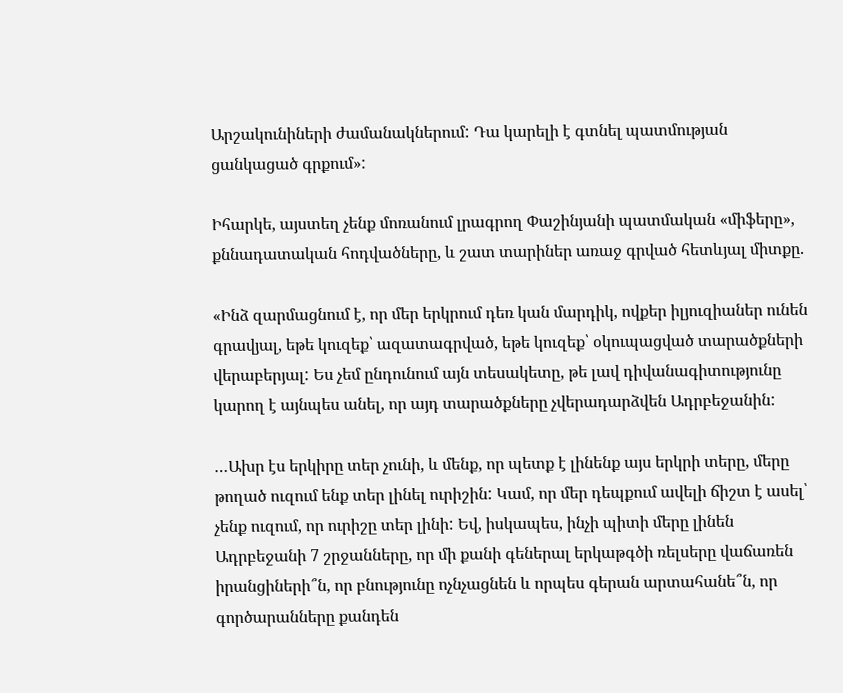Արշակունիների ժամանակներում: Դա կարելի է գտնել պատմության ցանկացած գրքում»:

Իհարկե, այստեղ չենք մոռանում լրագրող Փաշինյանի պատմական «միֆերը», քննադատական հոդվածները, և շատ տարիներ առաջ գրված հետևյալ միտքը.

«Ինձ զարմացնում է, որ մեր երկրում դեռ կան մարդիկ, ովքեր իլյուզիաներ ունեն գրավյալ, եթե կուզեք՝ ազատագրված, եթե կուզեք՝ օկուպացված տարածքների վերաբերյալ: Ես չեմ ընդունում այն տեսակետը, թե լավ դիվանագիտությունը կարող է այնպես անել, որ այդ տարածքները չվերադարձվեն Ադրբեջանին:

…Ախր էս երկիրը տեր չունի, և մենք, որ պետք է լինենք այս երկրի տերը, մերը թողած ուզում ենք տեր լինել ուրիշին: Կամ, որ մեր դեպքում ավելի ճիշտ է ասել՝ չենք ուզում, որ ուրիշը տեր լինի: Եվ, իսկապես, ինչի պիտի մերը լինեն Ադրբեջանի 7 շրջանները, որ մի քանի գեներալ երկաթգծի ռելսերը վաճառեն իրանցիների՞ն, որ բնությունը ոչնչացնեն և որպես գերան արտահանե՞ն, որ գործարանները քանդեն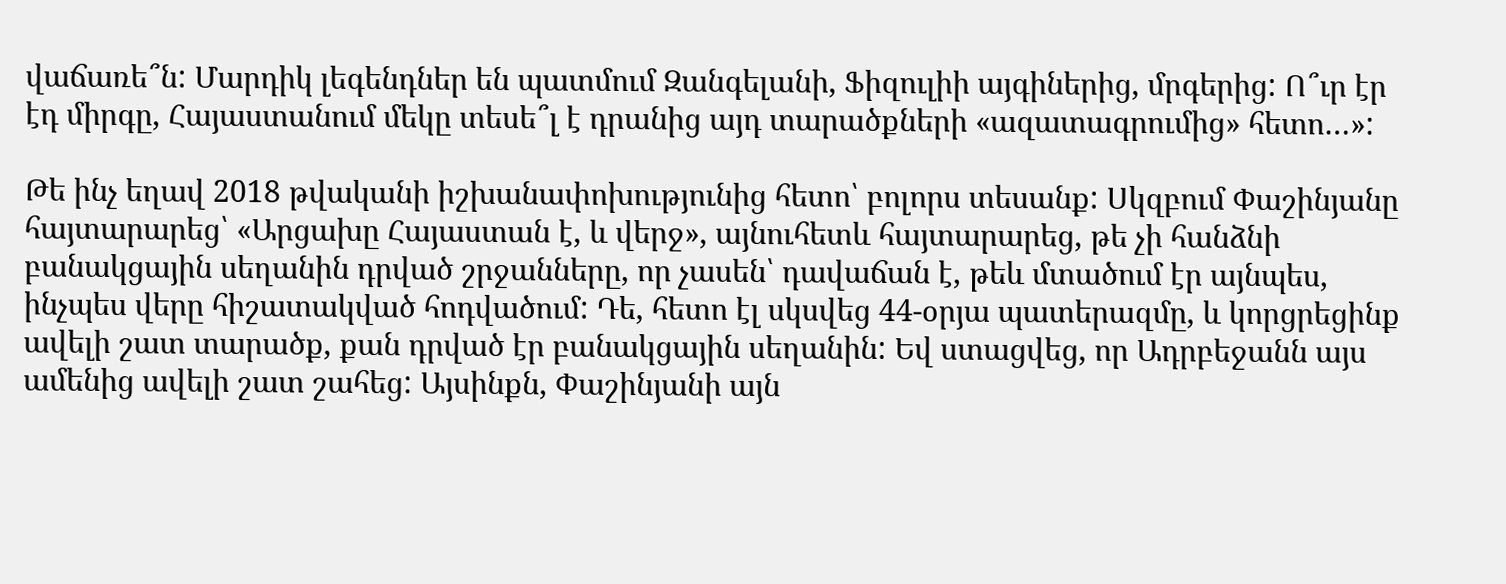վաճառե՞ն: Մարդիկ լեգենդներ են պատմում Զանգելանի, Ֆիզուլիի այգիներից, մրգերից: Ո՞ւր էր էդ միրգը, Հայաստանում մեկը տեսե՞լ է դրանից այդ տարածքների «ազատագրումից» հետո…»:

Թե ինչ եղավ 2018 թվականի իշխանափոխությունից հետո՝ բոլորս տեսանք: Սկզբում Փաշինյանը հայտարարեց՝ «Արցախը Հայաստան է, և վերջ», այնուհետև հայտարարեց, թե չի հանձնի բանակցային սեղանին դրված շրջանները, որ չասեն՝ դավաճան է, թեև մտածում էր այնպես, ինչպես վերը հիշատակված հոդվածում: Դե, հետո էլ սկսվեց 44-օրյա պատերազմը, և կորցրեցինք ավելի շատ տարածք, քան դրված էր բանակցային սեղանին: Եվ ստացվեց, որ Ադրբեջանն այս ամենից ավելի շատ շահեց: Այսինքն, Փաշինյանի այն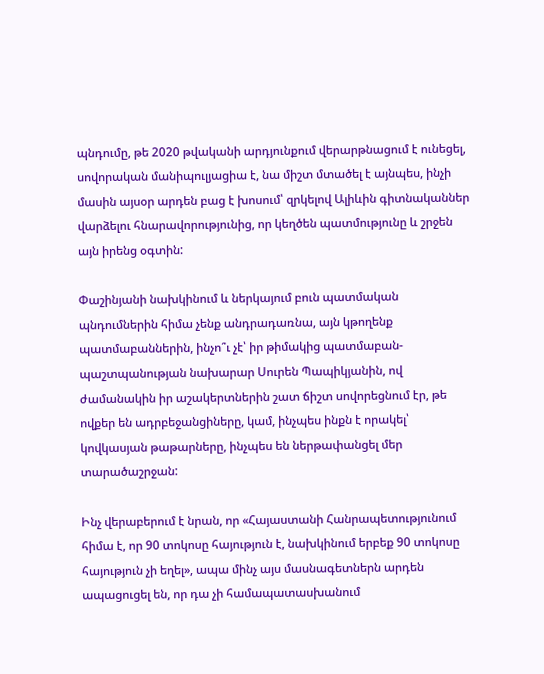պնդումը, թե 2020 թվականի արդյունքում վերարթնացում է ունեցել, սովորական մանիպուլյացիա է, նա միշտ մտածել է այնպես, ինչի մասին այսօր արդեն բաց է խոսում՝ զրկելով Ալիևին գիտնականներ վարձելու հնարավորությունից, որ կեղծեն պատմությունը և շրջեն այն իրենց օգտին:

Փաշինյանի նախկինում և ներկայում բուն պատմական պնդումներին հիմա չենք անդրադառնա, այն կթողենք պատմաբաններին, ինչո՞ւ չէ՝ իր թիմակից պատմաբան-պաշտպանության նախարար Սուրեն Պապիկյանին, ով ժամանակին իր աշակերտներին շատ ճիշտ սովորեցնում էր, թե ովքեր են ադրբեջանցիները, կամ, ինչպես ինքն է որակել՝ կովկասյան թաթարները, ինչպես են ներթափանցել մեր տարածաշրջան:

Ինչ վերաբերում է նրան, որ «Հայաստանի Հանրապետությունում հիմա է, որ 90 տոկոսը հայություն է, նախկինում երբեք 90 տոկոսը հայություն չի եղել», ապա մինչ այս մասնագետներն արդեն ապացուցել են, որ դա չի համապատասխանում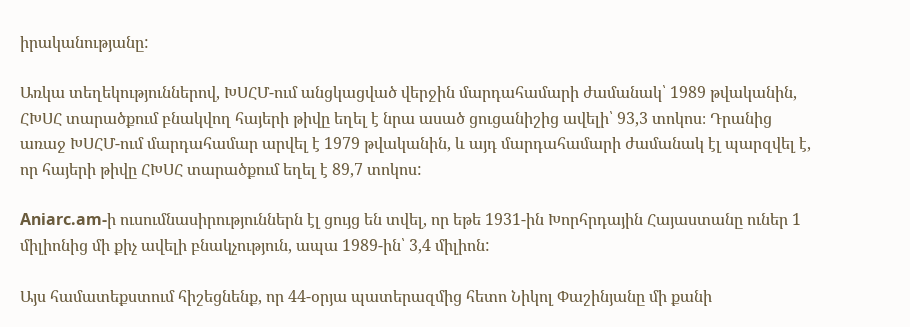իրականությանը:

Առկա տեղեկություններով, ԽՍՀՄ-ում անցկացված վերջին մարդահամարի ժամանակ՝ 1989 թվականին, ՀԽՍՀ տարածքում բնակվող հայերի թիվը եղել է նրա ասած ցուցանիշից ավելի՝ 93,3 տոկոս։ Դրանից առաջ ԽՍՀՄ-ում մարդահամար արվել է 1979 թվականին, և այդ մարդահամարի ժամանակ էլ պարզվել է, որ հայերի թիվը ՀԽՍՀ տարածքում եղել է 89,7 տոկոս:

Aniarc.am-ի ուսումնասիրություններն էլ ցույց են տվել, որ եթե 1931-ին Խորհրդային Հայաստանը ուներ 1 միլիոնից մի քիչ ավելի բնակչություն, ապա 1989-ին՝ 3,4 միլիոն:

Այս համատեքստում հիշեցնենք, որ 44-օրյա պատերազմից հետո Նիկոլ Փաշինյանը մի քանի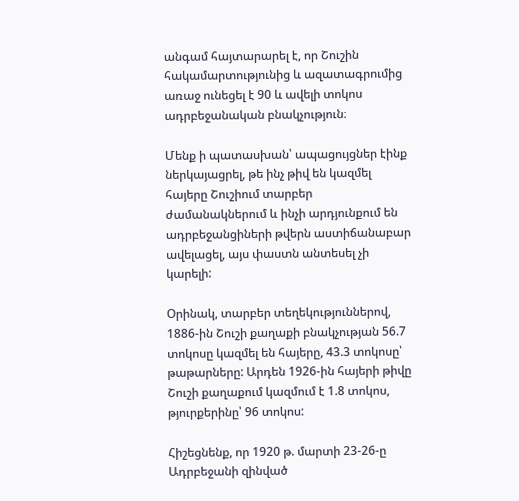անգամ հայտարարել է, որ Շուշին հակամարտությունից և ազատագրումից առաջ ունեցել է 90 և ավելի տոկոս ադրբեջանական բնակչություն։

Մենք ի պատասխան՝ ապացույցներ էինք ներկայացրել, թե ինչ թիվ են կազմել հայերը Շուշիում տարբեր ժամանակներում և ինչի արդյունքում են ադրբեջանցիների թվերն աստիճանաբար ավելացել, այս փաստն անտեսել չի կարելի:

Օրինակ, տարբեր տեղեկություններով, 1886-ին Շուշի քաղաքի բնակչության 56.7 տոկոսը կազմել են հայերը, 43.3 տոկոսը՝ թաթարները: Արդեն 1926-ին հայերի թիվը Շուշի քաղաքում կազմում է 1.8 տոկոս, թյուրքերինը՝ 96 տոկոս:

Հիշեցնենք, որ 1920 թ. մարտի 23-26-ը Ադրբեջանի զինված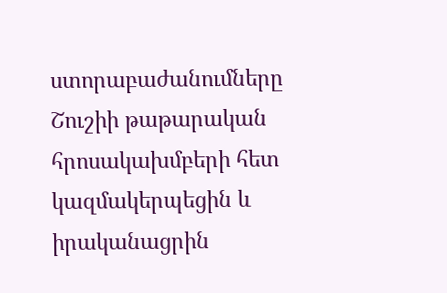ստորաբաժանումները Շուշիի թաթարական հրոսակախմբերի հետ կազմակերպեցին և իրականացրին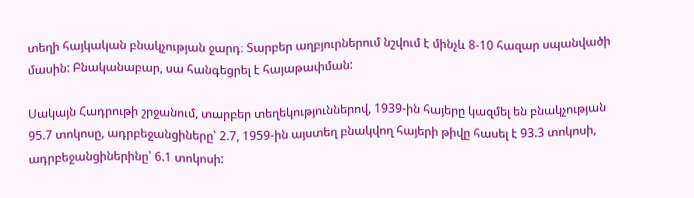տեղի հայկական բնակչության ջարդ։ Տարբեր աղբյուրներում նշվում է մինչև 8-10 հազար սպանվածի մասին: Բնականաբար, սա հանգեցրել է հայաթափման:

Սակայն Հադրութի շրջանում, տարբեր տեղեկություններով, 1939-ին հայերը կազմել են բնակչության 95.7 տոկոսը, ադրբեջանցիները՝ 2.7, 1959-ին այստեղ բնակվող հայերի թիվը հասել է 93.3 տոկոսի, ադրբեջանցիներինը՝ 6.1 տոկոսի: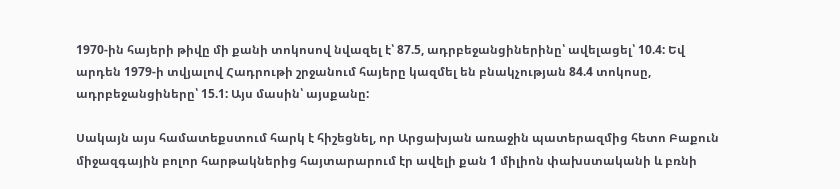1970-ին հայերի թիվը մի քանի տոկոսով նվազել է՝ 87.5, ադրբեջանցիներինը՝ ավելացել՝ 10.4: Եվ արդեն 1979-ի տվյալով Հադրութի շրջանում հայերը կազմել են բնակչության 84.4 տոկոսը, ադրբեջանցիները՝ 15.1: Այս մասին՝ այսքանը:

Սակայն այս համատեքստում հարկ է հիշեցնել, որ Արցախյան առաջին պատերազմից հետո Բաքուն միջազգային բոլոր հարթակներից հայտարարում էր ավելի քան 1 միլիոն փախստականի և բռնի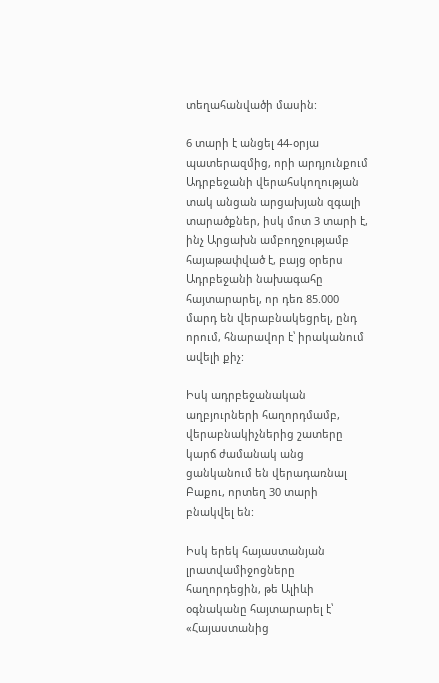տեղահանվածի մասին:

6 տարի է անցել 44-օրյա պատերազմից, որի արդյունքում Ադրբեջանի վերահսկողության տակ անցան արցախյան զգալի տարածքներ, իսկ մոտ 3 տարի է, ինչ Արցախն ամբողջությամբ հայաթափված է, բայց օրերս Ադրբեջանի նախագահը հայտարարել, որ դեռ 85.000 մարդ են վերաբնակեցրել, ընդ որում, հնարավոր է՝ իրականում ավելի քիչ:

Իսկ ադրբեջանական աղբյուրների հաղորդմամբ, վերաբնակիչներից շատերը կարճ ժամանակ անց ցանկանում են վերադառնալ Բաքու, որտեղ 30 տարի բնակվել են:

Իսկ երեկ հայաստանյան լրատվամիջոցները հաղորդեցին, թե Ալիևի օգնականը հայտարարել է՝ «Հայաստանից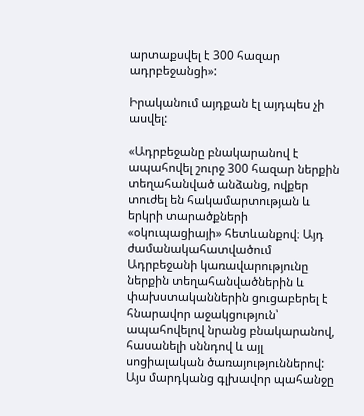արտաքսվել է 300 հազար ադրբեջանցի»:

Իրականում այդքան էլ այդպես չի ասվել:

«Ադրբեջանը բնակարանով է ապահովել շուրջ 300 հազար ներքին տեղահանված անձանց, ովքեր տուժել են հակամարտության և երկրի տարածքների «օկուպացիայի» հետևանքով։ Այդ ժամանակահատվածում Ադրբեջանի կառավարությունը ներքին տեղահանվածներին և փախստականներին ցուցաբերել է հնարավոր աջակցություն՝ ապահովելով նրանց բնակարանով, հասանելի սննդով և այլ սոցիալական ծառայություններով: Այս մարդկանց գլխավոր պահանջը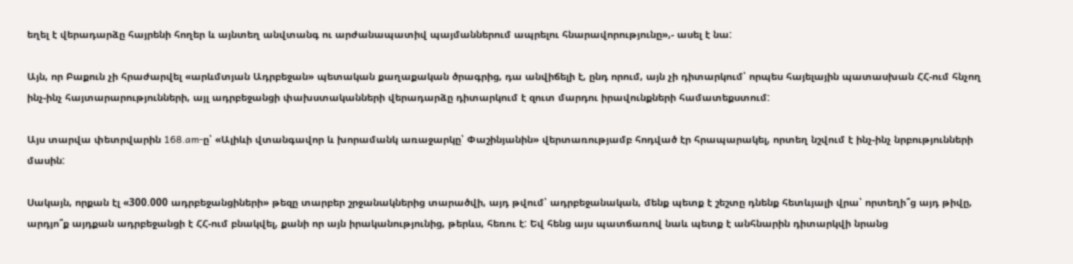եղել է վերադարձը հայրենի հողեր և այնտեղ անվտանգ ու արժանապատիվ պայմաններում ապրելու հնարավորությունը»,- ասել է նա:

Այն, որ Բաքուն չի հրաժարվել «արևմտյան Ադրբեջան» պետական քաղաքական ծրագրից, դա անվիճելի է, ընդ որում, այն չի դիտարկում՝ որպես հայելային պատասխան ՀՀ-ում հնչող ինչ-ինչ հայտարարությունների, այլ ադրբեջանցի փախստականների վերադարձը դիտարկում է զուտ մարդու իրավունքների համատեքստում:

Այս տարվա փետրվարին 168.am-ը՝ «Ալիևի վտանգավոր և խորամանկ առաջարկը՝ Փաշինյանին» վերտառությամբ հոդված էր հրապարակել, որտեղ նշվում է ինչ-ինչ նրբությունների մասին:

Սակայն, որքան էլ «300.000 ադրբեջանցիների» թեզը տարբեր շրջանակներից տարածվի, այդ թվում՝ ադրբեջանական, մենք պետք է շեշտը դնենք հետևյալի վրա՝ որտեղի՞ց այդ թիվը, արդյո՞ք այդքան ադրբեջանցի է ՀՀ-ում բնակվել, քանի որ այն իրականությունից, թերևս, հեռու է: Եվ հենց այս պատճառով նաև պետք է անհնարին դիտարկվի նրանց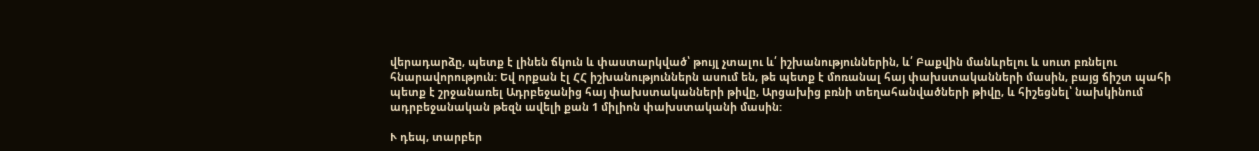վերադարձը, պետք է լինեն ճկուն և փաստարկված՝ թույլ չտալու և՛ իշխանություններին, և՛ Բաքվին մանևրելու և սուտ բռնելու հնարավորություն: Եվ որքան էլ ՀՀ իշխանություններն ասում են, թե պետք է մոռանալ հայ փախստականների մասին, բայց ճիշտ պահի պետք է շրջանառել Ադրբեջանից հայ փախստականների թիվը, Արցախից բռնի տեղահանվածների թիվը, և հիշեցնել՝ նախկինում ադրբեջանական թեզն ավելի քան 1 միլիոն փախստականի մասին:

Ւ դեպ, տարբեր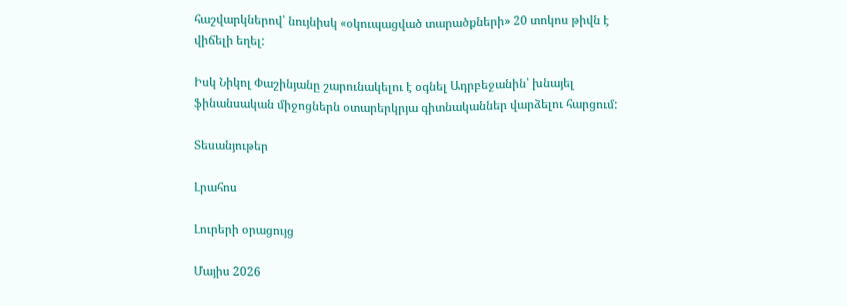հաշվարկներով՝ նույնիսկ «օկուպացված տարածքների» 20 տոկոս թիվն է վիճելի եղել:

Իսկ Նիկոլ Փաշինյանը շարունակելու է օգնել Ադրբեջանին՝ խնայել ֆինանսական միջոցներն օտարերկրյա գիտնականներ վարձելու հարցում:

Տեսանյութեր

Լրահոս

Լուրերի օրացույց

Մայիս 2026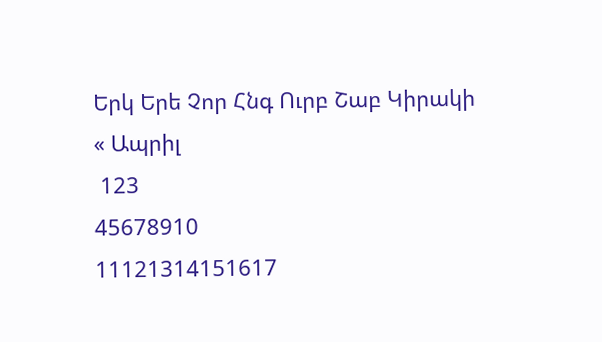Երկ Երե Չոր Հնգ Ուրբ Շաբ Կիրակի
« Ապրիլ
 123
45678910
11121314151617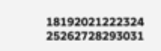18192021222324
25262728293031